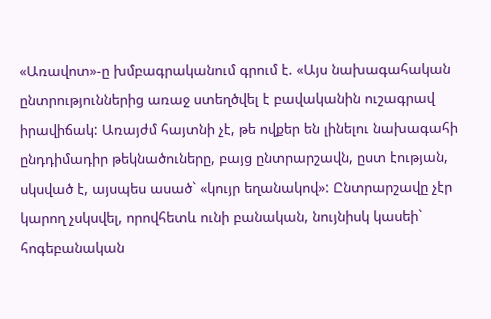«Առավոտ»-ը խմբագրականում գրում է. «Այս նախագահական ընտրություններից առաջ ստեղծվել է բավականին ուշագրավ իրավիճակ: Առայժմ հայտնի չէ, թե ովքեր են լինելու նախագահի ընդդիմադիր թեկնածուները, բայց ընտրարշավն, ըստ էության, սկսված է, այսպես ասած` «կույր եղանակով»: Ընտրարշավը չէր կարող չսկսվել, որովհետև ունի բանական, նույնիսկ կասեի` հոգեբանական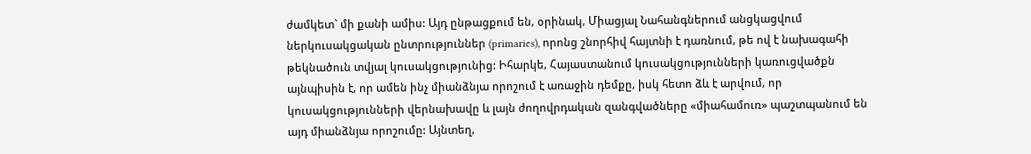ժամկետ` մի քանի ամիս: Այդ ընթացքում են, օրինակ, Միացյալ Նահանգներում անցկացվում ներկուսակցական ընտրություններ (primaries), որոնց շնորհիվ հայտնի է դառնում, թե ով է նախագահի թեկնածուն տվյալ կուսակցությունից: Իհարկե, Հայաստանում կուսակցությունների կառուցվածքն այնպիսին է, որ ամեն ինչ միանձնյա որոշում է առաջին դեմքը, իսկ հետո ձև է արվում, որ կուսակցությունների վերնախավը և լայն ժողովրդական զանգվածները «միահամուռ» պաշտպանում են այդ միանձնյա որոշումը: Այնտեղ,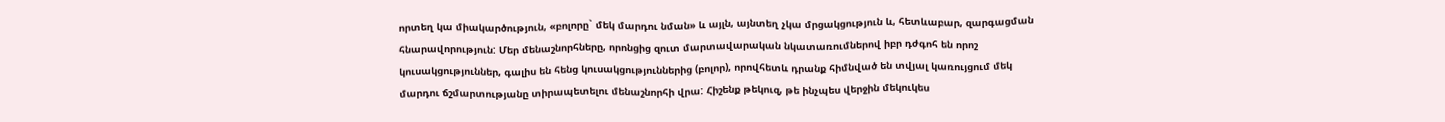որտեղ կա միակարծություն, «բոլորը` մեկ մարդու նման» և այլն, այնտեղ չկա մրցակցություն և, հետևաբար, զարգացման հնարավորություն: Մեր մենաշնորհները, որոնցից զուտ մարտավարական նկատառումներով իբր դժգոհ են որոշ կուսակցություններ, գալիս են հենց կուսակցություններից (բոլոր), որովհետև դրանք հիմնված են տվյալ կառույցում մեկ մարդու ճշմարտությանը տիրապետելու մենաշնորհի վրա: Հիշենք թեկուզ, թե ինչպես վերջին մեկուկես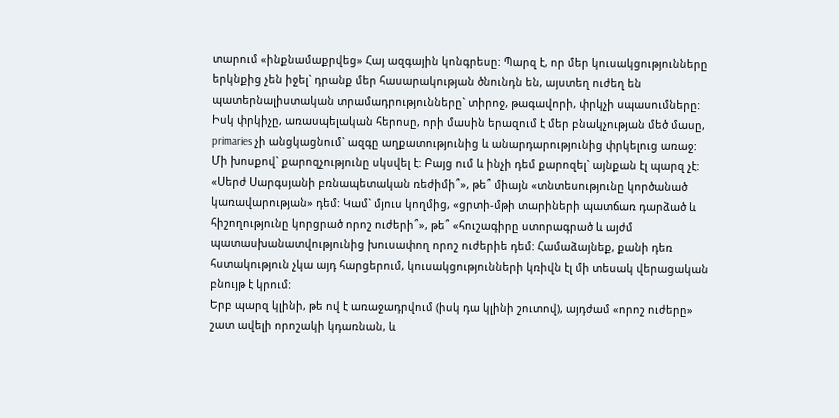տարում «ինքնամաքրվեց» Հայ ազգային կոնգրեսը: Պարզ է, որ մեր կուսակցությունները երկնքից չեն իջել` դրանք մեր հասարակության ծնունդն են, այստեղ ուժեղ են պատերնալիստական տրամադրությունները` տիրոջ, թագավորի, փրկչի սպասումները: Իսկ փրկիչը, առասպելական հերոսը, որի մասին երազում է մեր բնակչության մեծ մասը, primaries չի անցկացնում` ազգը աղքատությունից և անարդարությունից փրկելուց առաջ:
Մի խոսքով` քարոզչությունը սկսվել է: Բայց ում և ինչի դեմ քարոզել` այնքան էլ պարզ չէ: «Սերժ Սարգսյանի բռնապետական ռեժիմի՞», թե՞ միայն «տնտեսությունը կործանած կառավարության» դեմ: Կամ` մյուս կողմից, «ցրտի-մթի տարիների պատճառ դարձած և հիշողությունը կորցրած որոշ ուժերի՞», թե՞ «հուշագիրը ստորագրած և այժմ պատասխանատվությունից խուսափող որոշ ուժերիե դեմ: Համաձայնեք, քանի դեռ հստակություն չկա այդ հարցերում, կուսակցությունների կռիվն էլ մի տեսակ վերացական բնույթ է կրում:
Երբ պարզ կլինի, թե ով է առաջադրվում (իսկ դա կլինի շուտով), այդժամ «որոշ ուժերը» շատ ավելի որոշակի կդառնան, և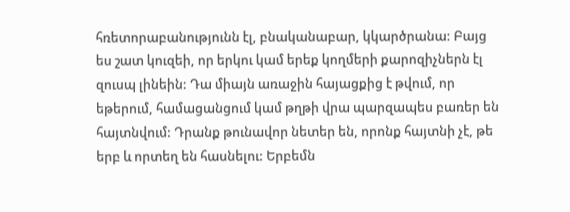հռետորաբանությունն էլ, բնականաբար, կկարծրանա: Բայց ես շատ կուզեի, որ երկու կամ երեք կողմերի քարոզիչներն էլ զուսպ լինեին: Դա միայն առաջին հայացքից է թվում, որ եթերում, համացանցում կամ թղթի վրա պարզապես բառեր են հայտնվում: Դրանք թունավոր նետեր են, որոնք հայտնի չէ, թե երբ և որտեղ են հասնելու: Երբեմն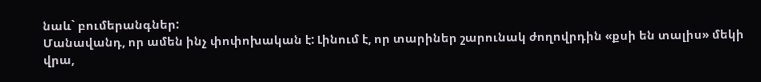նաև` բումերանգներ:
Մանավանդ, որ ամեն ինչ փոփոխական է: Լինում է, որ տարիներ շարունակ ժողովրդին «քսի են տալիս» մեկի վրա,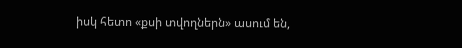իսկ հետո «քսի տվողներն» ասում են,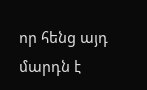որ հենց այդ մարդն է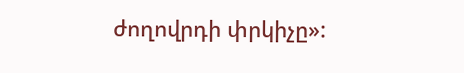ժողովրդի փրկիչը»: